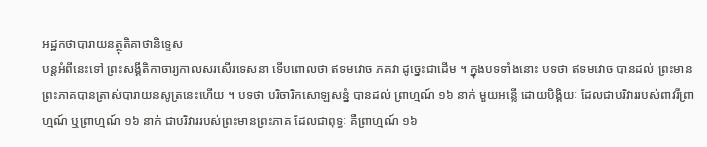អដ្ឋកថាបារាយនត្ថុតិគាថានិទ្ទេស
បន្តអំពីនេះទៅ ព្រះសង្គីតិកាចារ្យកាលសរសើរទេសនា ទើបពោលថា ឥទមវោច ភគវា ដូច្នេះជាដើម ។ ក្នុងបទទាំងនោះ បទថា ឥទមវោច បានដល់ ព្រះមានព្រះភាគបានត្រាស់បារាយនសូត្រនេះហើយ ។ បទថា បរិចារិកសោឡសន្នំ បានដល់ ព្រាហ្មណ៍ ១៦ នាក់ មួយអន្លើ ដោយបិង្គិយៈ ដែលជាបរិវាររបស់ពាវរីព្រាហ្មណ៍ ឬព្រាហ្មណ៍ ១៦ នាក់ ជាបរិវាររបស់ព្រះមានព្រះភាគ ដែលជាពុទ្ធៈ គឺព្រាហ្មណ៍ ១៦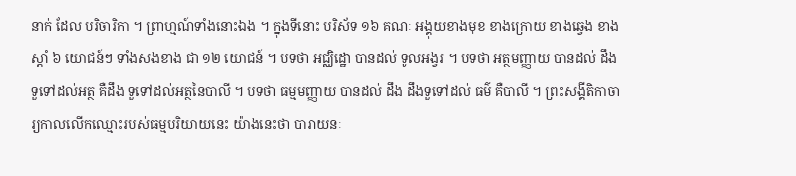នាក់ ដែល បរិចារិកា ។ ព្រាហ្មណ៍ទាំងនោះឯង ។ ក្នុងទីនោះ បរិស័ទ ១៦ គណៈ អង្គុយខាងមុខ ខាងក្រោយ ខាងឆ្វេង ខាងស្តាំ ៦ យោជន៍ៗ ទាំងសងខាង ជា ១២ យោជន៍ ។ បទថា អជ្ឈិដ្ឋោ បានដល់ ទូលអង្វរ ។ បទថា អត្ថមញ្ញាយ បានដល់ ដឹងទួទៅដល់អត្ថ គឺដឹង ទួទៅដល់អត្ថនៃបាលី ។ បទថា ធម្មមញ្ញាយ បានដល់ ដឹង ដឹងទួទៅដល់ ធម៌ គឺបាលី ។ ព្រះសង្គីតិកាចារ្យកាលលើកឈ្មោះរបស់ធម្មបរិយាយនេះ យ៉ាងនេះថា បារាយនៈ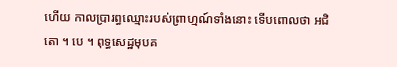ហើយ កាលប្រារព្ធឈ្មោះរបស់ព្រាហ្មណ៍ទាំងនោះ ទើបពោលថា អជិតោ ។ បេ ។ ពុទ្ធសេដ្ឋមុបគ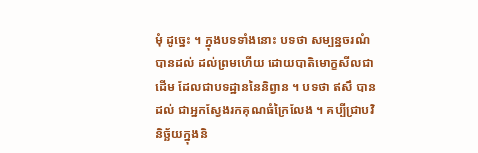មុំ ដូច្នេះ ។ ក្នុងបទទាំងនោះ បទថា សម្បន្នចរណំ បានដល់ ដល់ព្រមហើយ ដោយបាតិមោក្ខសីលជាដើម ដែលជាបទដ្ឋាននៃនិព្វាន ។ បទថា ឥសឹ បាន ដល់ ជាអ្នកស្វែងរកគុណធំក្រៃលែង ។ គប្បីជ្រាបវិនិច្ឆ័យក្នុងនិ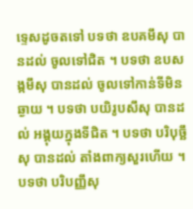ទ្ទេសដូចតទៅ បទថា ឧបគមឹសុ បានដល់ ចូលទៅជិត ។ បទថា ឧបសង្កមឹសុ បានដល់ ចូលទៅកាន់ទីមិន ឆ្ងាយ ។ បទថា បយិរូបសឹសុ បានដល់ អង្គុយក្នុងទីជិត ។ បទថា បរិបុច្ឆឹសុ បានដល់ តាំងពាក្យសួរហើយ ។ បទថា បរិបញ្ញឹសុ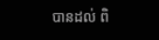បានដល់ ពិ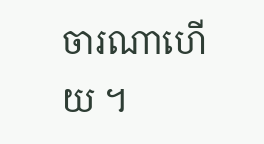ចារណាហើយ ។